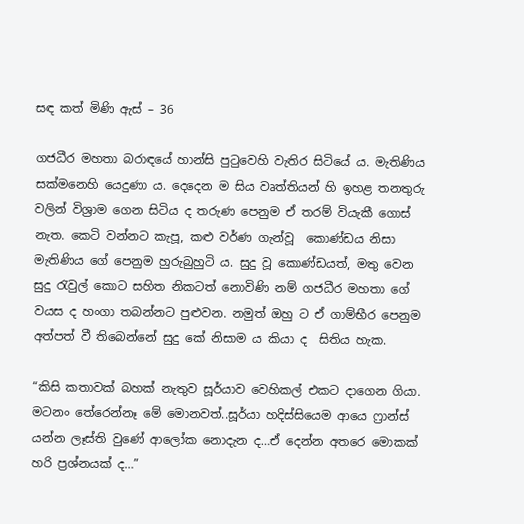සඳ කත් මිණි ඇස් – 36

ගජධීර මහතා බරාඳයේ හාන්සි පුටුවෙහි වැතිර සිටියේ ය. මැතිණිය සක්මනෙහි යෙදුණා ය. දෙදෙන ම සිය වෘත්තියන් හි ඉහළ තනතුරු වලින් විශ්‍රාම ගෙන සිටිය ද තරුණ පෙනුම ඒ තරම් වියැකී ගොස් නැත. කෙටි වන්නට කැපූ, කළු වර්ණ ගැන්වූ  කොණ්ඩය නිසා මැතිණිය ගේ පෙනුම හුරුබුහුටි ය. සුදු වූ කොණ්ඩයත්, මතු වෙන සුදු රැවුල් කොට සහිත නිකටත් නොවිණි නම් ගජධීර මහතා ගේ වයස ද හංගා තබන්නට පුළුවන. නමුත් ඔහු ට ඒ ගාම්භීර පෙනුම අත්පත් වී තිබෙන්නේ සුදු කේ නිසාම ය කියා ද  සිතිය හැක.

“කිසි කතාවක් බහක් නැතුව සූර්යාව වෙහිකල් එකට දාගෙන ගියා. මටනං තේරෙන්නෑ මේ මොනවත්..සූර්යා හදිස්සියෙම ආයෙ ෆ්‍රාන්ස් යන්න ලෑස්ති වුණේ ආලෝක නොදැන ද…ඒ දෙන්න අතරෙ මොකක් හරි ප්‍රශ්නයක් ද…”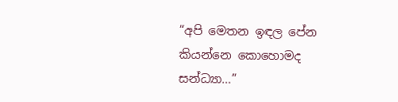“අපි මෙතන ඉඳල පේන කියන්නෙ කොහොමද සන්ධ්‍යා…”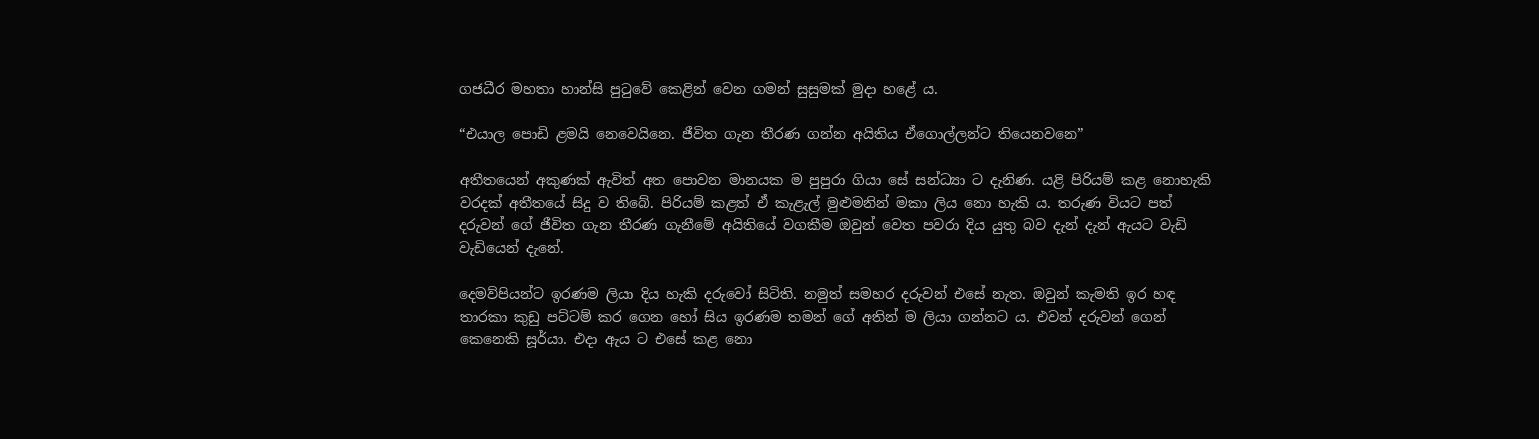ගජධීර මහතා හාන්සි පුටුවේ කෙළින් වෙන ගමන් සුසුමක් මුදා හළේ ය.

“එයාල පොඩි ළමයි නෙවෙයිනෙ. ජීවිත ගැන තීරණ ගන්න අයිතිය ඒගොල්ලන්ට තියෙනවනෙ”

අතීතයෙන් අකුණක් ඇවිත් අත පොවන මානයක ම පුපුරා ගියා සේ සන්ධ්‍යා ට දැනිණ. යළි පිරියම් කළ නොහැකි වරදක් අතීතයේ සිදු ව තිබේ. පිරියම් කළත් ඒ කැළැල් මුළුමනින් මකා ලිය නො හැකි ය. තරුණ වියට පත් දරුවන් ගේ ජීවිත ගැන තීරණ ගැනීමේ අයිතියේ වගකීම ඔවුන් වෙත පවරා දිය යුතු බව දැන් දැන් ඇයට වැඩි වැඩියෙන් දැනේ.

දෙමව්පියන්ට ඉරණම ලියා දිය හැකි දරුවෝ සිටිති. නමුත් සමහර දරුවන් එසේ නැත. ඔවුන් කැමති ඉර හඳ තාරකා කුඩු පට්ටම් කර ගෙන හෝ සිය ඉරණම තමන් ගේ අතින් ම ලියා ගන්නට ය. එවන් දරුවන් ගෙන් කෙනෙකි සූර්යා. එදා ඇය ට එසේ කළ නො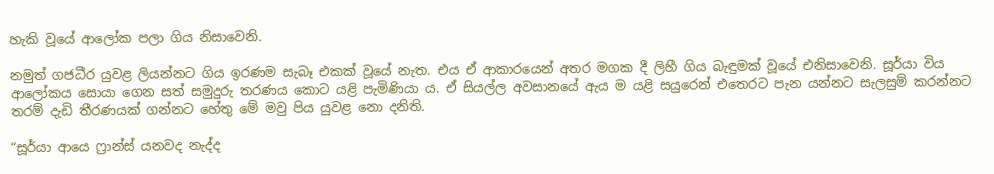හැකි වූයේ ආලෝක පලා ගිය නිසාවෙනි.

නමුත් ගජධීර යුවළ ලියන්නට ගිය ඉරණම සැබෑ එකක් වූයේ නැත. එය ඒ ආකාරයෙන් අතර මගක දී ලිහී ගිය බැඳුමක් වූයේ එනිසාවෙනි. සූර්යා විය ආලෝකය සොයා ගෙන සත් සමුදුරු තරණය කොට යළි පැමිණියා ය. ඒ සියල්ල අවසානයේ ඇය ම යළි සයුරෙන් එතෙරට පැන යන්නට සැලසුම් කරන්නට  තරම් දැඩි තීරණයක් ගන්නට හේතු මේ මවු පිය යුවළ නො දනිති.

“සූර්යා ආයෙ ෆ්‍රාන්ස් යනවද නැද්ද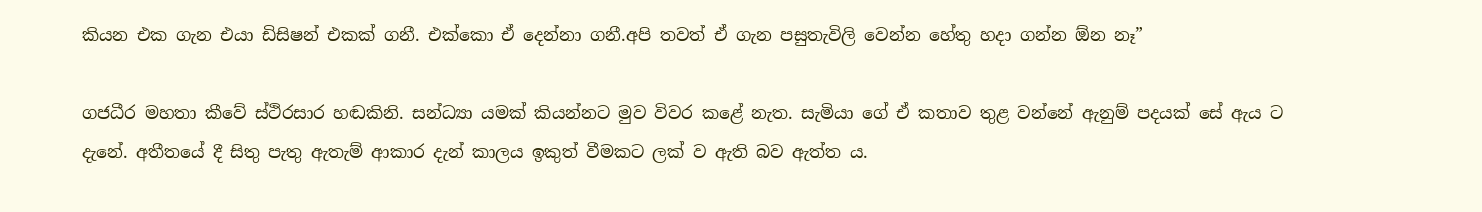කියන එක ගැන එයා ඩිසිෂන් එකක් ගනී. එක්කො ඒ දෙන්නා ගනී.අපි තවත් ඒ ගැන පසුතැවිලි වෙන්න හේතු හදා ගන්න ඕන නෑ”

ගජධීර මහතා කීවේ ස්ථිරසාර හඬකිනි. සන්ධ්‍යා යමක් කියන්නට මුව විවර කළේ නැත. සැමියා ගේ ඒ කතාව තුළ වන්නේ ඇනුම් පදයක් සේ ඇය ට දැනේ. අතීතයේ දී සිතු පැතු ඇතැම් ආකාර දැන් කාලය ඉකුත් වීමකට ලක් ව ඇති බව ඇත්ත ය.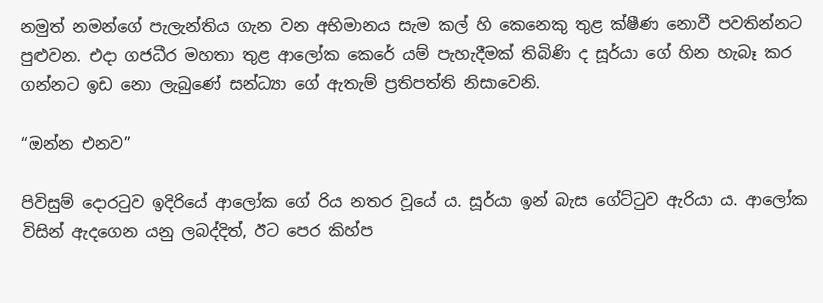නමුත් නමන්ගේ පැලැන්තිය ගැන වන අභිමානය සැම කල් හි කෙනෙකු තුළ ක්ෂීණ නොවී පවතින්නට පුළුවන. එදා ගජධීර මහතා තුළ ආලෝක කෙරේ යම් පැහැදීමක් තිබිණි ද සූර්යා ගේ හින හැබෑ කර ගන්නට ඉඩ නො ලැබුණේ සන්ධ්‍යා ගේ ඇතැම් ප්‍රතිපත්ති නිසාවෙනි.

“ඔන්න එනව”

පිවිසුම් දොරටුව ඉදිරියේ ආලෝක ගේ රිය නතර වූයේ ය. සූර්යා ඉන් බැස ගේට්ටුව ඇරියා ය. ආලෝක විසින් ඇදගෙන යනු ලබද්දිත්, ඊට පෙර කිහ්ප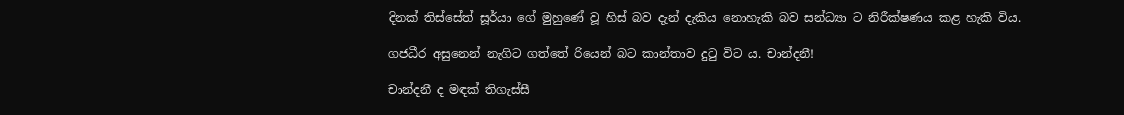දිනක් තිස්සේත් සූර්යා ගේ මුහුණේ වූ හිස් බව දැන් දැකිය නොහැකි බව සන්ධ්‍යා ට නිරීක්ෂණය කළ හැකි විය.

ගජධීර අසුනෙන් නැගිට ගත්තේ රියෙන් බට කාන්තාව දුටු විට ය. චාන්දනී!

චාන්දනී ද මඳක් තිගැස්සී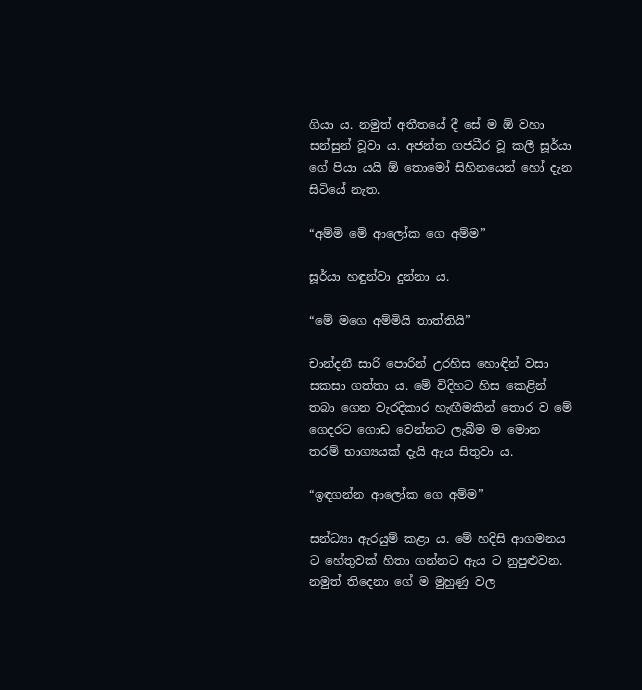ගියා ය. නමුත් අතීතයේ දී සේ ම ඕ වහා සන්සුන් වූවා ය. අජන්ත ගජධීර වූ කලී සූර්යා ගේ පියා යයි ඕ තොමෝ සිහිනයෙන් හෝ දැන සිටියේ නැත.

“අම්මි මේ ආලෝක ගෙ අම්ම”

සූර්යා හඳුන්වා දුන්නා ය.

“මේ මගෙ අම්මියි තාත්තියි”

චාන්දනී සාරි පොරින් උරහිස හොඳින් වසා සකසා ගත්තා ය. මේ විදිහට හිස කෙළින් තබා ගෙන වැරදිකාර හැඟීමකින් තොර ව මේ ගෙදරට ගොඩ වෙන්නට ලැබීම ම මොන තරම් භාග්‍යයක් දැයි ඇය සිතුවා ය.

“ඉඳගන්න ආලෝක ගෙ අම්ම”

සන්ධ්‍යා ඇරයුම් කළා ය. මේ හදිසි ආගමනය ට හේතුවක් හිතා ගන්නට ඇය ට නුපුළුවන. නමුත් තිදෙනා ගේ ම මුහුණු වල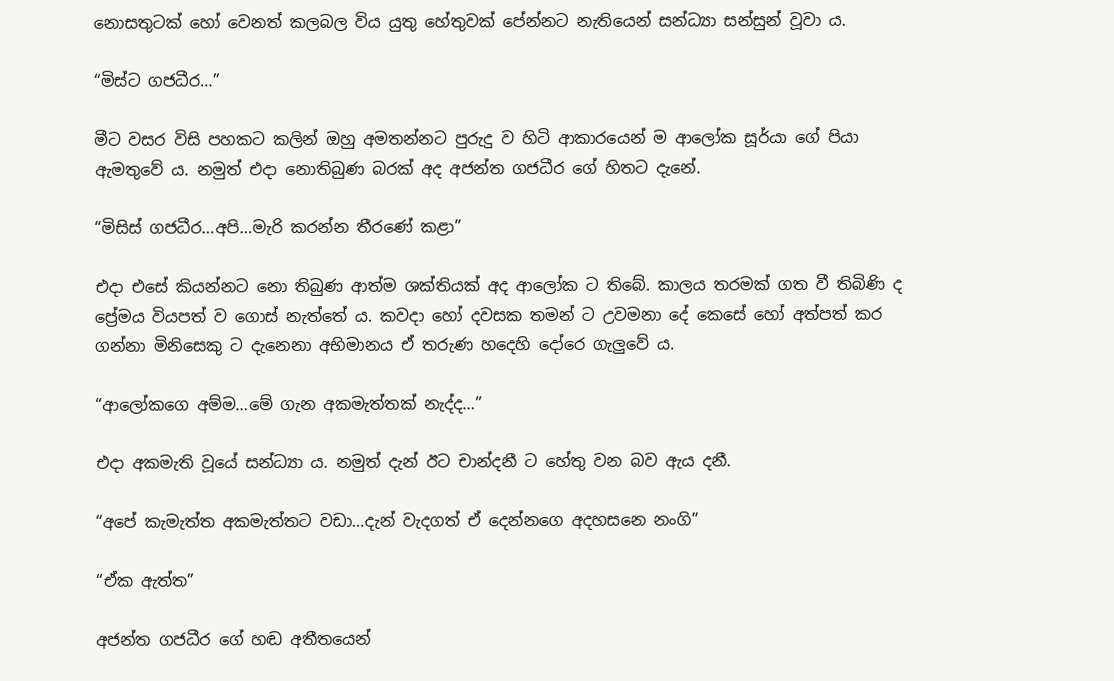නොසතුටක් හෝ වෙනත් කලබල විය යුතු හේතුවක් පේන්නට නැතියෙන් සන්ධ්‍යා සන්සුන් වූවා ය.

“මිස්ට ගජධීර…”

මීට වසර විසි පහකට කලින් ඔහු අමතන්නට පුරුදු ව හිටි ආකාරයෙන් ම ආලෝක සූර්යා ගේ පියා ඇමතුවේ ය. නමුත් එදා නොතිබුණ බරක් අද අජන්ත ගජධීර ගේ හිතට දැනේ.

“මිසිස් ගජධීර…අපි…මැරි කරන්න තීරණේ කළා”

එදා එසේ කියන්නට නො තිබුණ ආත්ම ශක්තියක් අද ආලෝක ට තිබේ. කාලය තරමක් ගත වී තිබිණි ද ප්‍රේමය වියපත් ව ගොස් නැත්තේ ය. කවදා හෝ දවසක තමන් ට උවමනා දේ කෙසේ හෝ අත්පත් කර ගන්නා මිනිසෙකු ට දැනෙනා අභිමානය ඒ තරුණ හදෙහි දෝරෙ ගැලුවේ ය.

“ආලෝකගෙ අම්ම…මේ ගැන අකමැත්තක් නැද්ද…”

එදා අකමැති වූයේ සන්ධ්‍යා ය. නමුත් දැන් ඊට චාන්දනී ට හේතු වන බව ඇය දනී.

“අපේ කැමැත්ත අකමැත්තට වඩා…දැන් වැදගත් ඒ දෙන්නගෙ අදහසනෙ නංගි”

“ඒක ඇත්ත”

අජන්ත ගජධීර ගේ හඬ අතීතයෙන්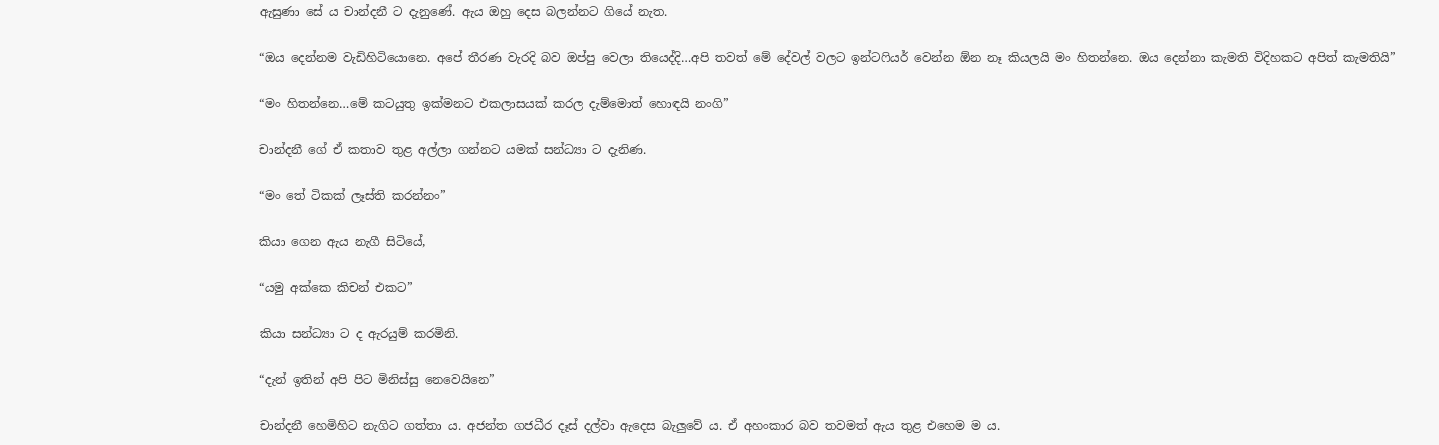ඇසුණා සේ ය චාන්දනී ට දැනුණේ. ඇය ඔහු දෙස බලන්නට ගියේ නැත.

“ඔය දෙන්නම වැඩිහිටියොනෙ. අපේ තීරණ වැරදි බව ඔප්පු වෙලා තියෙද්දි…අපි තවත් මේ දේවල් වලට ඉන්ටෆියර් වෙන්න ඕන නෑ කියලයි මං හිතන්නෙ. ඔය දෙන්නා කැමති විදිහකට අපිත් කැමතියි”

“මං හිතන්නෙ…මේ කටයුතු ඉක්මනට එකලාසයක් කරල දැම්මොත් හොඳයි නංගි”

චාන්දනී ගේ ඒ කතාව තුළ අල්ලා ගන්නට යමක් සන්ධ්‍යා ට දැනිණ.

“මං තේ ටිකක් ලෑස්ති කරන්නං”

කියා ගෙන ඇය නැගී සිටියේ,

“යමු අක්කෙ කිචන් එකට”

කියා සන්ධ්‍යා ට ද ඇරයුම් කරමිනි.

“දැන් ඉතින් අපි පිට මිනිස්සු නෙවෙයිනෙ”

චාන්දනී හෙමිහිට නැගිට ගත්තා ය. අජන්ත ගජධීර දෑස් දල්වා ඇදෙස බැලුවේ ය. ඒ අහංකාර බව තවමත් ඇය තුළ එහෙම ම ය.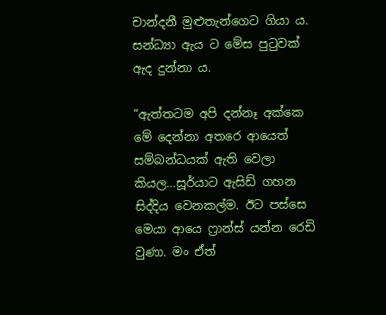චාන්දනී මුළුතැන්ගෙට ගියා ය. සන්ධ්‍යා ඇය ට මේස පුටුවක් ඇද දුන්නා ය.

“ඇත්තටම අපි දන්නෑ අක්කෙ මේ දෙන්නා අතරෙ ආයෙත් සම්බන්ධයක් ඇති වෙලා කියල…සූර්යාට ඇසිඩ් ගහන සිද්දිය වෙනකල්ම. ඊට පස්සෙ මෙයා ආයෙ ෆ්‍රාන්ස් යන්න රෙඩි වුණා. මං ඒත්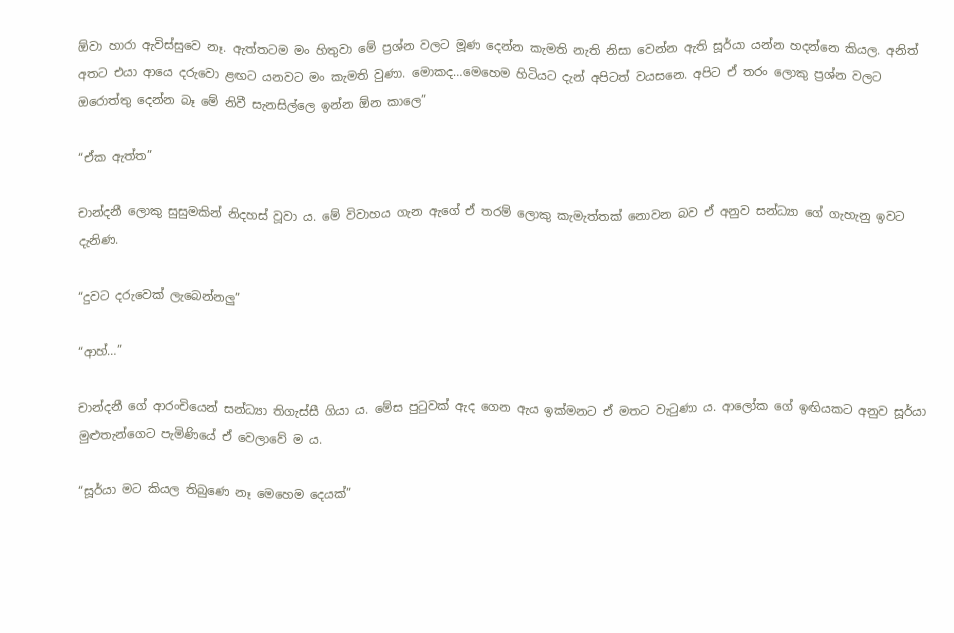ඕවා හාරා ඇවිස්සුවෙ නෑ. ඇත්තටම මං හිතුවා මේ ප්‍රශ්න වලට මූණ දෙන්න කැමති නැති නිසා වෙන්න ඇති සූර්යා යන්න හදන්නෙ කියල. අනිත් අතට එයා ආයෙ දරුවො ළඟට යනවට මං කැමති වුණා. මොකද…මෙහෙම හිටියට දැන් අපිටත් වයසනෙ. අපිට ඒ තරං ලොකු ප්‍රශ්න වලට ඔරොත්තු දෙන්න බෑ මේ නිවී සැනසිල්ලෙ ඉන්න ඕන කාලෙ”

“ඒක ඇත්ත”

චාන්දනී ලොකු සුසුමකින් නිදහස් වූවා ය. මේ විවාහය ගැන ඇගේ ඒ තරම් ලොකු කැමැත්තක් නොවන බව ඒ අනුව සන්ධ්‍යා ගේ ගැහැනු ඉවට දැනිණ.

“දුවට දරුවෙක් ලැබෙන්නලු”

“ආහ්…”

චාන්දනී ගේ ආරංචියෙන් සන්ධ්‍යා තිගැස්සී ගියා ය. මේස පුටුවක් ඇද ගෙන ඇය ඉක්මනට ඒ මතට වැටුණා ය. ආලෝක ගේ ඉඟියකට අනුව සූර්යා මුළුතැන්ගෙට පැමිණියේ ඒ වෙලාවේ ම ය.

“සූර්යා මට කියල තිබුණෙ නෑ මෙහෙම දෙයක්”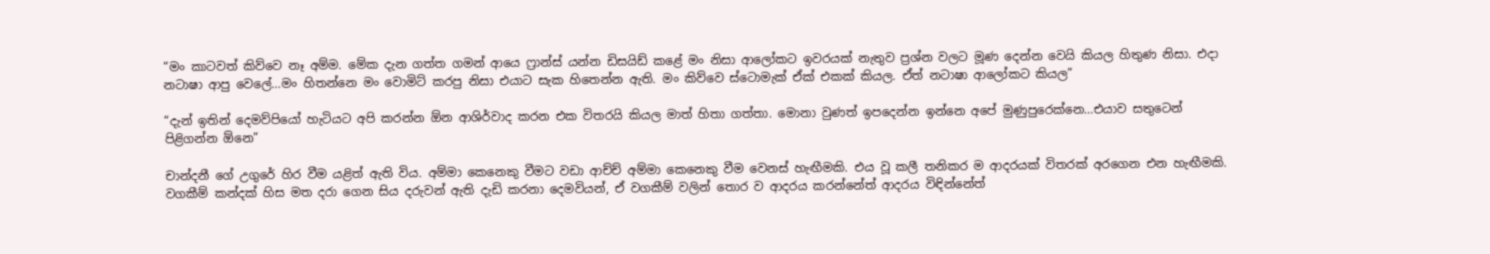“මං කාටවත් කිව්වෙ නෑ අම්ම. මේක දැන ගත්ත ගමන් ආයෙ ෆ්‍රාන්ස් යන්න ඩිසයිඩ් කළේ මං නිසා ආලෝකට ඉවරයක් නැතුව ප්‍රශ්න වලට මූණ දෙන්න වෙයි කියල හිතුණ නිසා. එදා නටාෂා ආපු වෙලේ…මං හිතන්නෙ මං වොමිට් කරපු නිසා එයාට සැක හිතෙන්න ඇති. මං කිව්වෙ ස්ටොමැක් ඒක් එකක් කියල. ඒත් නටාෂා ආලෝකට කියල”

“දැන් ඉතින් දෙමව්පියෝ හැටියට අපි කරන්න ඕන ආශිර්වාද කරන එක විතරයි කියල මාත් හිතා ගත්තා. මොනා වුණත් ඉපදෙන්න ඉන්නෙ අපේ මුණුපුරෙක්නෙ…එයාව සතුටෙන් පිළිගන්න ඕනෙ”

චාන්දනී ගේ උගුරේ හිර වීම යළිත් ඇති විය. අම්මා කෙනෙකු වීමට වඩා ආච්ච් අම්මා කෙනෙකු වීම වෙනස් හැඟීමකි. එය වූ කලී තනිකර ම ආදරයක් විතරක් අරගෙන එන හැඟීමකි. වගකීම් කන්දක් හිස මත දරා ගෙන සිය දරුවන් ඇති දැඩි කරනා දෙමවියන්, ඒ වගකීම් වලින් තොර ව ආදරය කරන්නේත් ආදරය විඳින්නේත්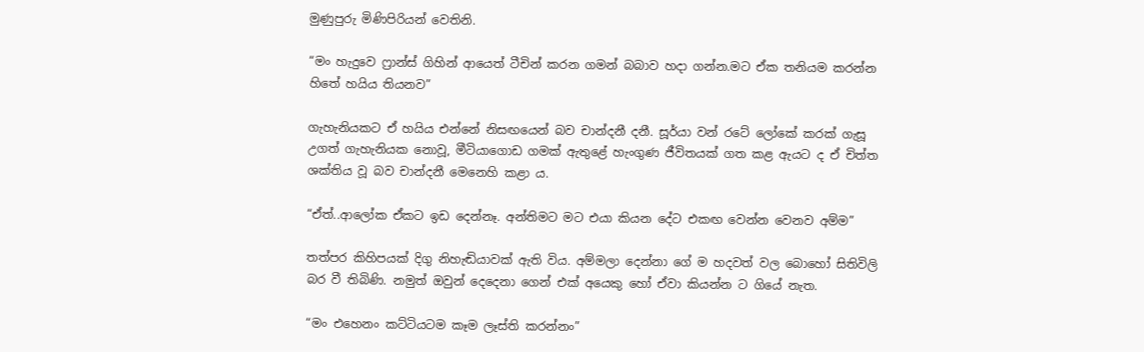මුණුපුරු මිණිපිරියන් වෙතිනි.

“මං හැදුවෙ ෆ්‍රාන්ස් ගිහින් ආයෙත් ටීචින් කරන ගමන් බබාව හදා ගන්න.මට ඒක තනියම කරන්න හිතේ හයිය තියනව”

ගැහැනියකට ඒ හයිය එන්නේ නිසඟයෙන් බව චාන්දනී දනී. සූර්යා වන් රටේ ලෝකේ කරක් ගැසූ උගත් ගැහැනියක නොවූ, මීටියාගොඩ ගමක් ඇතුළේ හැංගුණ ජීවිතයක් ගත කළ ඇයට ද ඒ චිත්ත ශක්තිය වූ බව චාන්දනී මෙනෙහි කළා ය.

“ඒත්..ආලෝක ඒකට ඉඩ දෙන්නෑ. අන්තිමට මට එයා කියන දේට එකඟ වෙන්න වෙනව අම්ම”

තත්පර කිහිපයක් දිගු නිහැඬියාවක් ඇති විය. අම්මලා දෙන්නා ගේ ම හදවත් වල බොහෝ සිතිවිලි බර වී තිබිණි. නමුත් ඔවුන් දෙදෙනා ගෙන් එක් අයෙකු හෝ ඒවා කියන්න ට ගියේ නැත.

“මං එහෙනං කට්ටියටම කෑම ලෑස්ති කරන්නං”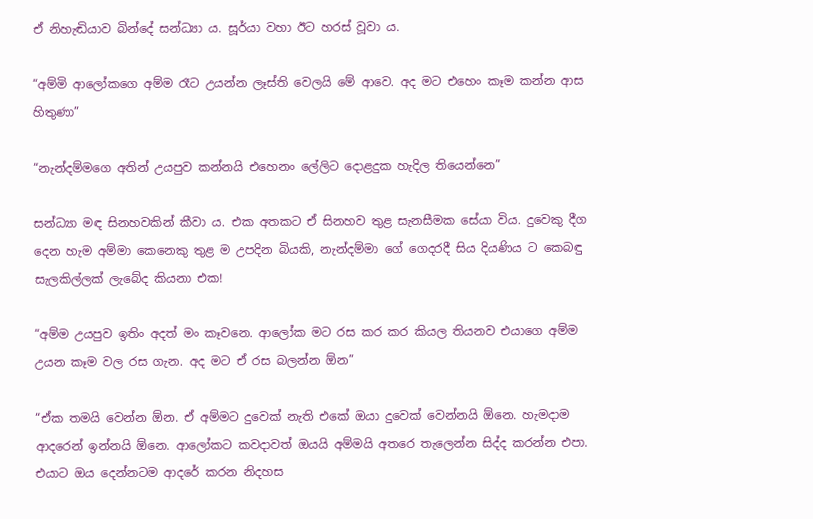ඒ නිහැඬියාව බින්දේ සන්ධ්‍යා ය. සූර්යා වහා ඊට හරස් වූවා ය.

“අම්මි ආලෝකගෙ අම්ම රෑට උයන්න ලෑස්ති වෙලයි මේ ආවෙ. අද මට එහෙං කෑම කන්න ආස හිතුණා”

“නැන්දම්මගෙ අතින් උයපුව කන්නයි එහෙනං ලේලිට දොළදුක හැදිල තියෙන්නෙ”

සන්ධ්‍යා මඳ සිනහවකින් කීවා ය. එක අතකට ඒ සිනහව තුළ සැනසීමක සේයා විය. දුවෙකු දීග දෙන හැම අම්මා කෙනෙකු තුළ ම උපදින බියකි, නැන්දම්මා ගේ ගෙදරදී සිය දියණිය ට කෙබඳු සැලකිල්ලක් ලැබේද කියනා එක!

“අම්ම උයපුව ඉතිං අදත් මං කෑවනෙ. ආලෝක මට රස කර කර කියල තියනව එයාගෙ අම්ම උයන කෑම වල රස ගැන. අද මට ඒ රස බලන්න ඕන”

“ඒක තමයි වෙන්න ඕන. ඒ අම්මට දුවෙක් නැති එකේ ඔයා දුවෙක් වෙන්නයි ඕනෙ. හැමදාම ආදරෙන් ඉන්නයි ඕනෙ. ආලෝකට කවදාවත් ඔයයි අම්මයි අතරෙ තැලෙන්න සිද්ද කරන්න එපා. එයාට ඔය දෙන්නටම ආදරේ කරන නිදහස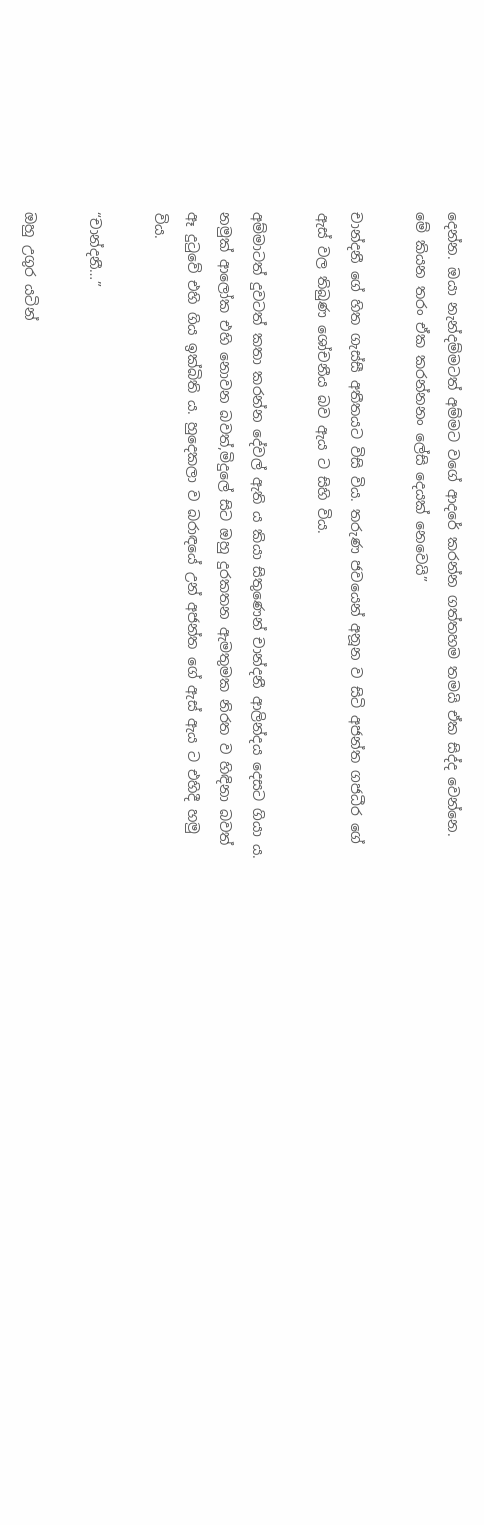දෙන්න. ඔයා නැන්දම්මටත් අම්මට වගේ ආදරේ කරන්න ගත්තහම තමයි ඒක සිද්ද වෙන්නෙ. මේ කියන තරං ඒක කරන්නනං ලේසි දෙයක් නෙවෙයි”

චාන්දනී ගේ හිත ගැස්සී අතීතයට විසි විය. තරුණ ජවයෙන් අනූන ව සිටි අජන්ත ගජධීර ගේ ඇස් වල තිබුණ ශෝචනීය බව ඇය ට සිහි විය.

අම්මාටත් දුවටත් කතා කරන්න දේවල් ඇති ය කියා සිතුණෙන් චාන්දනී ආලින්දය දෙසට ගියා ය. නමුක් ආලෝක එහි නොවන බවත්,මිදුලේ සිට ඔහු දුරකතන ඇමතුමක නිරත ව හිඳිනා බවත් ඈ දුටුවේ එහි ගිය ඉක්බිති ය. හුදෙකලා ව බරාඳයේ උන් අජන්ත ගේ ඇස් ඇය ට එහිදී හමු විය.

“චාන්දනී…”

ඔහු උගුර යටින්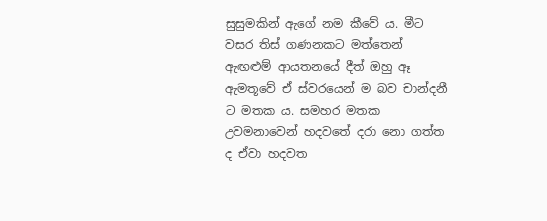සුසුමකින් ඇගේ නම කීවේ ය. මීට වසර තිස් ගණනකට මත්තෙන් ඇඟළුම් ආයතනයේ දීත් ඔහු ඈ ඇමතූවේ ඒ ස්වරයෙන් ම බව චාන්දනී ට මතක ය. සමහර මතක උවමනාවෙන් හදවතේ දරා නො ගත්ත ද ඒවා හදවත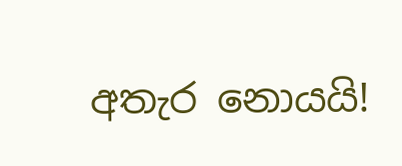අතැර නොයයි!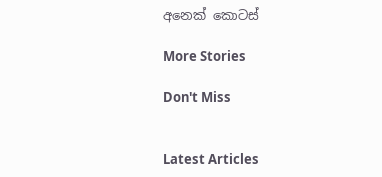අනෙක් කොටස්

More Stories

Don't Miss


Latest Articles